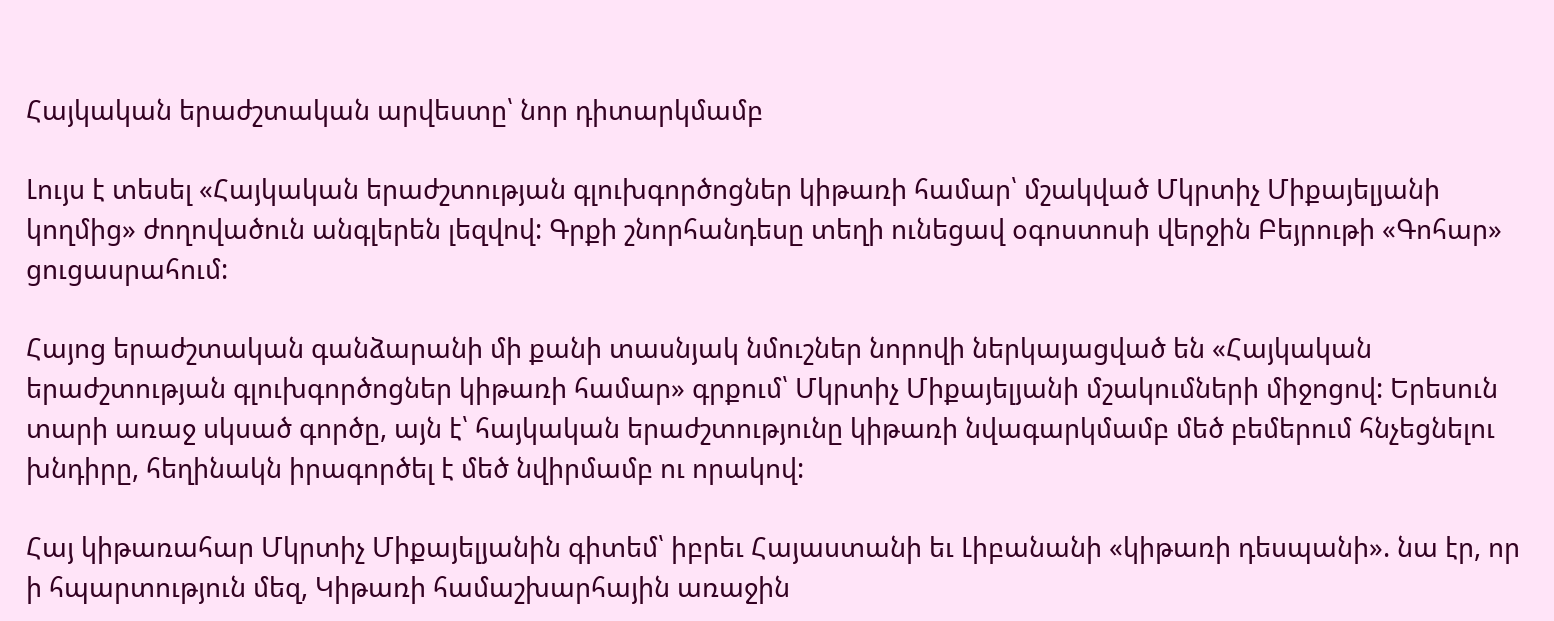Հայկական երաժշտական արվեստը՝ նոր դիտարկմամբ

Լույս է տեսել «Հայկական երաժշտության գլուխգործոցներ կիթառի համար՝ մշակված Մկրտիչ Միքայելյանի կողմից» ժողովածուն անգլերեն լեզվով: Գրքի շնորհանդեսը տեղի ունեցավ օգոստոսի վերջին Բեյրութի «Գոհար» ցուցասրահում:

Հայոց երաժշտական գանձարանի մի քանի տասնյակ նմուշներ նորովի ներկայացված են «Հայկական երաժշտության գլուխգործոցներ կիթառի համար» գրքում՝ Մկրտիչ Միքայելյանի մշակումների միջոցով: Երեսուն տարի առաջ սկսած գործը, այն է՝ հայկական երաժշտությունը կիթառի նվագարկմամբ մեծ բեմերում հնչեցնելու խնդիրը, հեղինակն իրագործել է մեծ նվիրմամբ ու որակով:

Հայ կիթառահար Մկրտիչ Միքայելյանին գիտեմ՝ իբրեւ Հայաստանի եւ Լիբանանի «կիթառի դեսպանի». նա էր, որ ի հպարտություն մեզ, Կիթառի համաշխարհային առաջին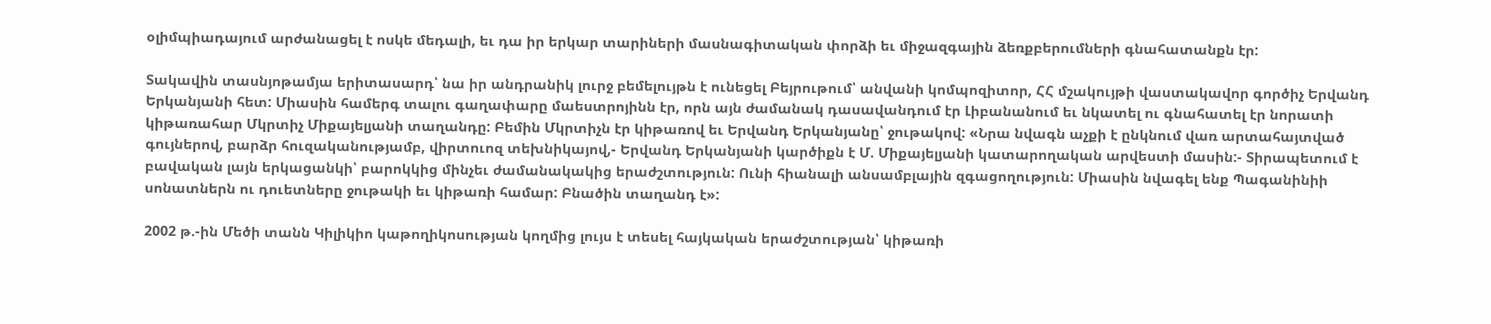օլիմպիադայում արժանացել է ոսկե մեդալի, եւ դա իր երկար տարիների մասնագիտական փորձի եւ միջազգային ձեռքբերումների գնահատանքն էր:

Տակավին տասնյոթամյա երիտասարդ՝ նա իր անդրանիկ լուրջ բեմելույթն է ունեցել Բեյրութում՝ անվանի կոմպոզիտոր, ՀՀ մշակույթի վաստակավոր գործիչ Երվանդ Երկանյանի հետ: Միասին համերգ տալու գաղափարը մաեստրոյինն էր, որն այն ժամանակ դասավանդում էր Լիբանանում եւ նկատել ու գնահատել էր նորատի կիթառահար Մկրտիչ Միքայելյանի տաղանդը: Բեմին Մկրտիչն էր կիթառով եւ Երվանդ Երկանյանը՝ ջութակով: «Նրա նվագն աչքի է ընկնում վառ արտահայտված գույներով, բարձր հուզականությամբ, վիրտուոզ տեխնիկայով,- Երվանդ Երկանյանի կարծիքն է Մ. Միքայելյանի կատարողական արվեստի մասին:- Տիրապետում է բավական լայն երկացանկի՝ բարոկկից մինչեւ ժամանակակից երաժշտություն: Ունի հիանալի անսամբլային զգացողություն: Միասին նվագել ենք Պագանինիի սոնատներն ու դուետները ջութակի եւ կիթառի համար: Բնածին տաղանդ է»:

2002 թ.-ին Մեծի տանն Կիլիկիո կաթողիկոսության կողմից լույս է տեսել հայկական երաժշտության՝ կիթառի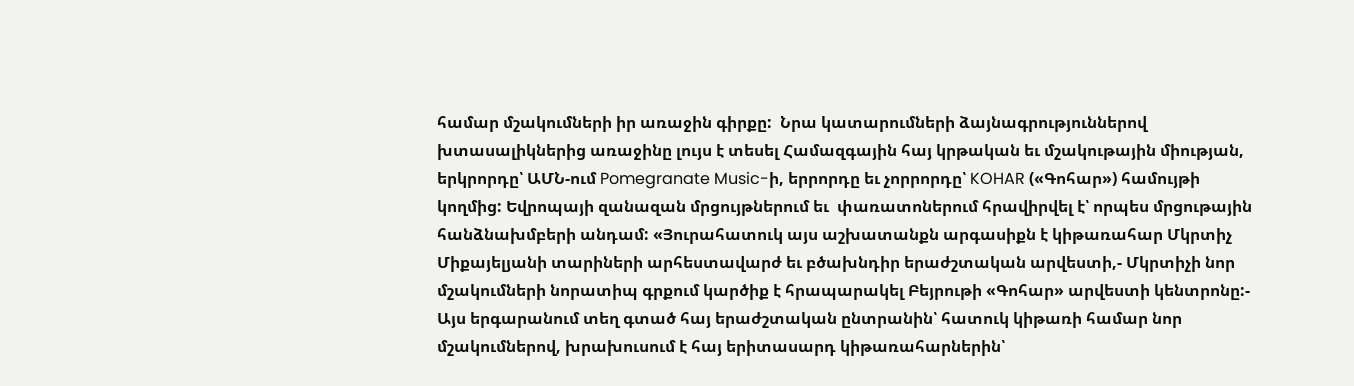համար մշակումների իր առաջին գիրքը:  Նրա կատարումների ձայնագրություններով խտասալիկներից առաջինը լույս է տեսել Համազգային հայ կրթական եւ մշակութային միության, երկրորդը՝ ԱՄՆ-ում Pomegranate Music-ի, երրորդը եւ չորրորդը՝ KOHAR («Գոհար») համույթի կողմից: Եվրոպայի զանազան մրցույթներում եւ  փառատոներում հրավիրվել է՝ որպես մրցութային հանձնախմբերի անդամ: «Յուրահատուկ այս աշխատանքն արգասիքն է կիթառահար Մկրտիչ Միքայելյանի տարիների արհեստավարժ եւ բծախնդիր երաժշտական արվեստի,- Մկրտիչի նոր մշակումների նորատիպ գրքում կարծիք է հրապարակել Բեյրութի «Գոհար» արվեստի կենտրոնը:- Այս երգարանում տեղ գտած հայ երաժշտական ընտրանին՝ հատուկ կիթառի համար նոր մշակումներով, խրախուսում է հայ երիտասարդ կիթառահարներին՝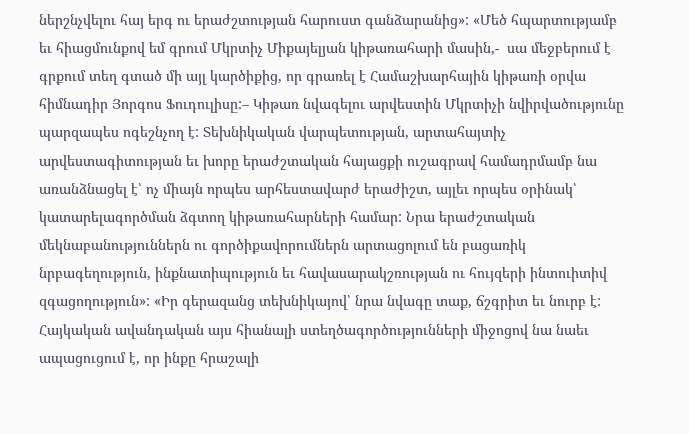ներշնչվելու հայ երգ ու երաժշտության հարուստ գանձարանից»: «Մեծ հպարտությամբ եւ հիացմունքով եմ գրում Մկրտիչ Միքայելյան կիթառահարի մասին,-  սա մեջբերում է գրքում տեղ գտած մի այլ կարծիքից, որ գրառել է Համաշխարհային կիթառի օրվա հիմնադիր Յորգոս Ֆուդուլիսը:– Կիթառ նվագելու արվեստին Մկրտիչի նվիրվածությունը պարզապես ոգեշնչող է: Տեխնիկական վարպետության, արտահայտիչ արվեստագիտության եւ խորը երաժշտական հայացքի ուշագրավ համադրմամբ նա առանձնացել է՝ ոչ միայն որպես արհեստավարժ երաժիշտ, այլեւ որպես օրինակ՝ կատարելագործման ձգտող կիթառահարների համար: Նրա երաժշտական մեկնաբանություններն ու գործիքավորումներն արտացոլում են բացառիկ նրբագեղություն, ինքնատիպություն եւ հավասարակշռության ու հույզերի ինտուիտիվ զգացողություն»: «Իր գերազանց տեխնիկայով՝ նրա նվագը տաք, ճշգրիտ եւ նուրբ է: Հայկական ավանդական այս հիանալի ստեղծագործությունների միջոցով նա նաեւ ապացուցում է, որ ինքը հրաշալի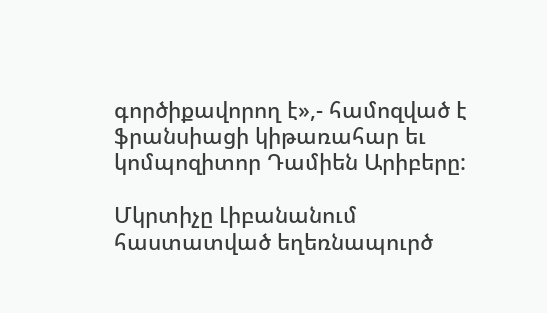գործիքավորող է»,- համոզված է ֆրանսիացի կիթառահար եւ կոմպոզիտոր Դամիեն Արիբերը:

Մկրտիչը Լիբանանում հաստատված եղեռնապուրծ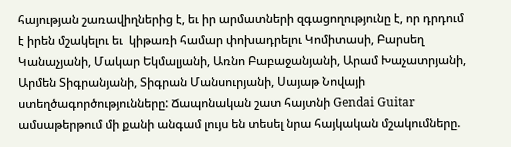հայության շառավիղներից է, եւ իր արմատների զգացողությունը է, որ դրդում է իրեն մշակելու եւ  կիթառի համար փոխադրելու Կոմիտասի, Բարսեղ Կանաչյանի, Մակար Եկմալյանի, Առնո Բաբաջանյանի, Արամ Խաչատրյանի, Արմեն Տիգրանյանի, Տիգրան Մանսուրյանի, Սայաթ Նովայի ստեղծագործությունները: Ճապոնական շատ հայտնի Gendai Guitar ամսաթերթում մի քանի անգամ լույս են տեսել նրա հայկական մշակումները.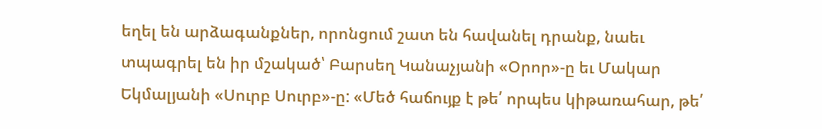եղել են արձագանքներ, որոնցում շատ են հավանել դրանք, նաեւ տպագրել են իր մշակած՝ Բարսեղ Կանաչյանի «Օրոր»-ը եւ Մակար Եկմալյանի «Սուրբ Սուրբ»-ը: «Մեծ հաճույք է թե՛ որպես կիթառահար, թե՛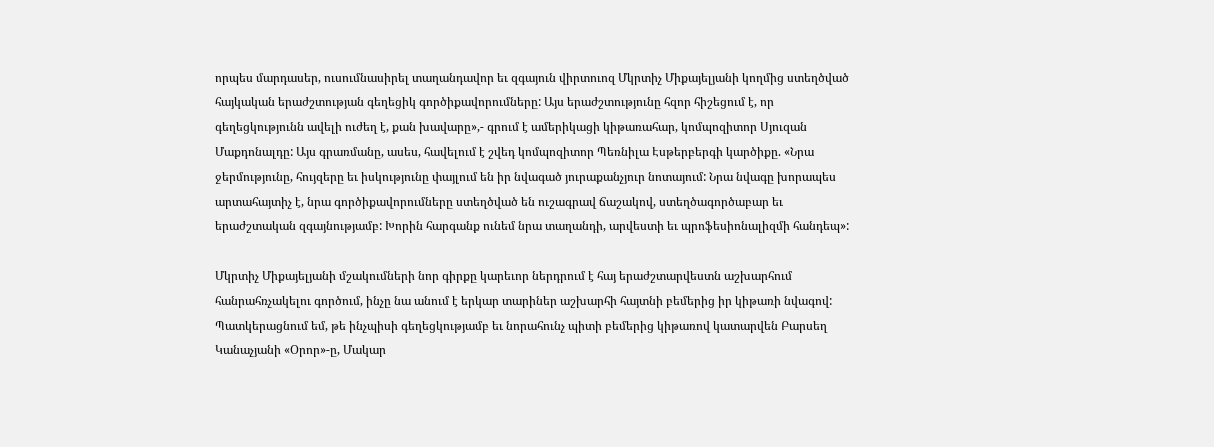որպես մարդասեր, ուսումնասիրել տաղանդավոր եւ զգայուն վիրտուոզ Մկրտիչ Միքայելյանի կողմից ստեղծված հայկական երաժշտության գեղեցիկ գործիքավորումները: Այս երաժշտությունը հզոր հիշեցում է, որ գեղեցկությունն ավելի ուժեղ է, քան խավարը»,- գրում է ամերիկացի կիթառահար, կոմպոզիտոր Սյուզան Մաքդոնալդը: Այս գրառմանը, ասես, հավելում է շվեդ կոմպոզիտոր Պեռնիլա Էսթերբերգի կարծիքը. «Նրա ջերմությունը, հույզերը եւ իսկությունը փայլում են իր նվագած յուրաքանչյուր նոտայում: Նրա նվագը խորապես արտահայտիչ է, նրա գործիքավորումները ստեղծված են ուշագրավ ճաշակով, ստեղծագործաբար եւ երաժշտական զգայնությամբ: Խորին հարգանք ունեմ նրա տաղանդի, արվեստի եւ պրոֆեսիոնալիզմի հանդեպ»:

Մկրտիչ Միքայելյանի մշակումների նոր գիրքը կարեւոր ներդրում է հայ երաժշտարվեստն աշխարհում հանրահռչակելու գործում, ինչը նա անում է երկար տարիներ աշխարհի հայտնի բեմերից իր կիթառի նվագով: Պատկերացնում եմ, թե ինչպիսի գեղեցկությամբ եւ նորահունչ պիտի բեմերից կիթառով կատարվեն Բարսեղ Կանաչյանի «Օրոր»-ը, Մակար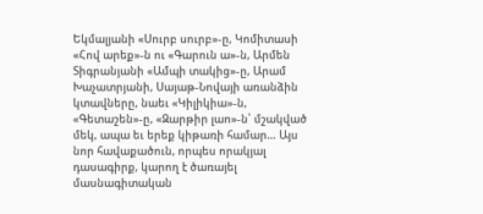Եկմալյանի «Սուրբ սուրբ»-ը, Կոմիտասի «Հով արեք»-ն ու «Գարուն ա»-ն, Արմեն Տիգրանյանի «Ամպի տակից»-ը, Արամ Խաչատրյանի, Սայաթ-Նովայի առանձին կտավները, նաեւ «Կիլիկիա»-ն, «Գետաշեն»-ը, «Զարթիր լաո»-ն՝ մշակված մեկ, ապա եւ երեք կիթառի համար… Այս նոր հավաքածուն, որպես որակյալ դասագիրք, կարող է ծառայել մասնագիտական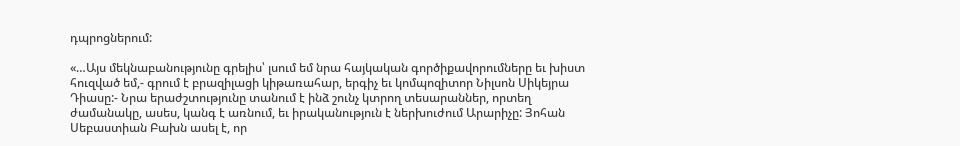դպրոցներում:

«…Այս մեկնաբանությունը գրելիս՝ լսում եմ նրա հայկական գործիքավորումները եւ խիստ հուզված եմ,- գրում է բրազիլացի կիթառահար, երգիչ եւ կոմպոզիտոր Նիլսոն Սիկեյրա Դիասը:- Նրա երաժշտությունը տանում է ինձ շունչ կտրող տեսարաններ, որտեղ ժամանակը, ասես, կանգ է առնում, եւ իրականություն է ներխուժում Արարիչը: Յոհան Սեբաստիան Բախն ասել է, որ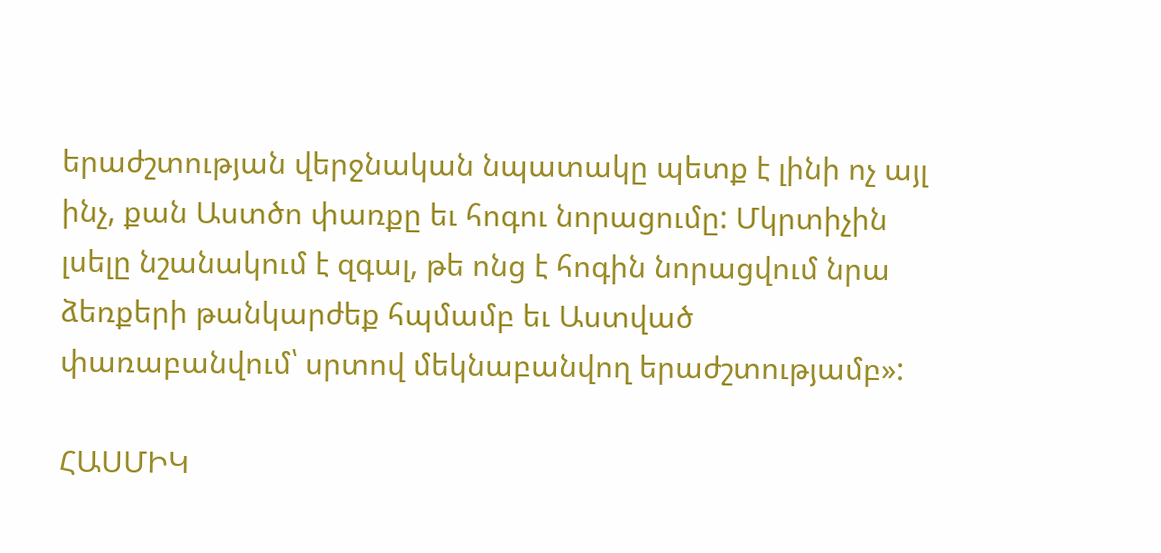երաժշտության վերջնական նպատակը պետք է լինի ոչ այլ ինչ, քան Աստծո փառքը եւ հոգու նորացումը: Մկրտիչին լսելը նշանակում է զգալ, թե ոնց է հոգին նորացվում նրա ձեռքերի թանկարժեք հպմամբ եւ Աստված փառաբանվում՝ սրտով մեկնաբանվող երաժշտությամբ»:

ՀԱՍՄԻԿ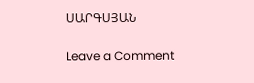ՍԱՐԳՍՅԱՆ

Leave a Comment